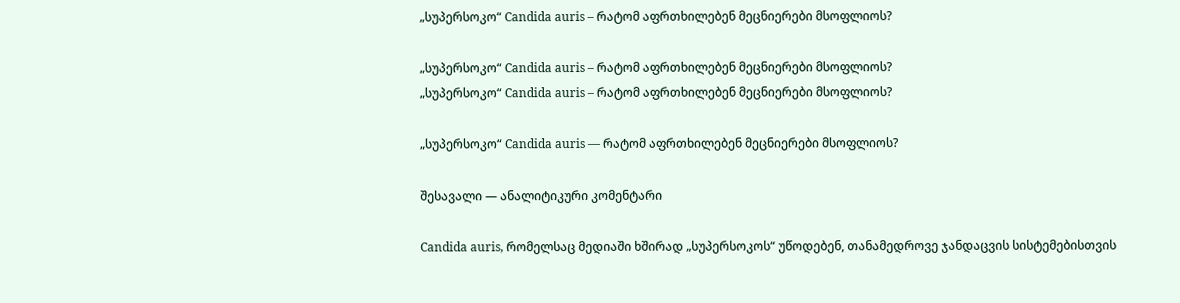„სუპერსოკო“ Candida auris – რატომ აფრთხილებენ მეცნიერები მსოფლიოს?

„სუპერსოკო“ Candida auris – რატომ აფრთხილებენ მეცნიერები მსოფლიოს?
„სუპერსოკო“ Candida auris – რატომ აფრთხილებენ მეცნიერები მსოფლიოს?

„სუპერსოკო“ Candida auris — რატომ აფრთხილებენ მეცნიერები მსოფლიოს?

შესავალი — ანალიტიკური კომენტარი

Candida auris, რომელსაც მედიაში ხშირად „სუპერსოკოს“ უწოდებენ, თანამედროვე ჯანდაცვის სისტემებისთვის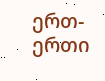ერთ-ერთი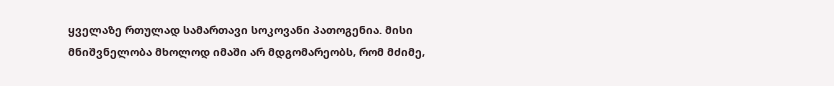ყველაზე რთულად სამართავი სოკოვანი პათოგენია. მისი მნიშვნელობა მხოლოდ იმაში არ მდგომარეობს, რომ მძიმე,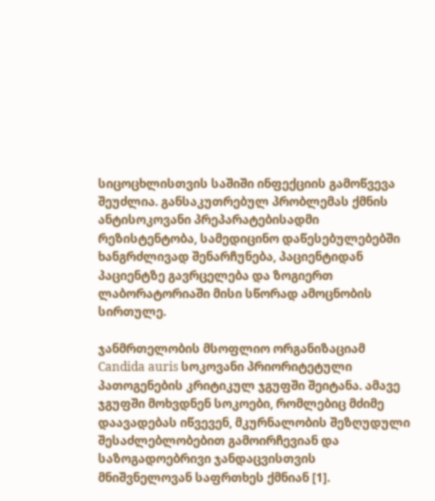სიცოცხლისთვის საშიში ინფექციის გამოწვევა შეუძლია. განსაკუთრებულ პრობლემას ქმნის ანტისოკოვანი პრეპარატებისადმი რეზისტენტობა, სამედიცინო დაწესებულებებში ხანგრძლივად შენარჩუნება, პაციენტიდან პაციენტზე გავრცელება და ზოგიერთ ლაბორატორიაში მისი სწორად ამოცნობის სირთულე.

ჯანმრთელობის მსოფლიო ორგანიზაციამ Candida auris სოკოვანი პრიორიტეტული პათოგენების კრიტიკულ ჯგუფში შეიტანა. ამავე ჯგუფში მოხვდნენ სოკოები, რომლებიც მძიმე დაავადებას იწვევენ, მკურნალობის შეზღუდული შესაძლებლობებით გამოირჩევიან და საზოგადოებრივი ჯანდაცვისთვის მნიშვნელოვან საფრთხეს ქმნიან [1].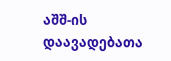აშშ-ის დაავადებათა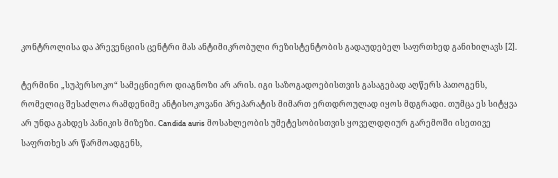კონტროლისა და პრევენციის ცენტრი მას ანტიმიკრობული რეზისტენტობის გადაუდებელ საფრთხედ განიხილავს [2].

ტერმინი „სუპერსოკო“ სამეცნიერო დიაგნოზი არ არის. იგი საზოგადოებისთვის გასაგებად აღწერს პათოგენს, რომელიც შესაძლოა რამდენიმე ანტისოკოვანი პრეპარატის მიმართ ერთდროულად იყოს მდგრადი. თუმცა ეს სიტყვა არ უნდა გახდეს პანიკის მიზეზი. Candida auris მოსახლეობის უმეტესობისთვის ყოველდღიურ გარემოში ისეთივე საფრთხეს არ წარმოადგენს,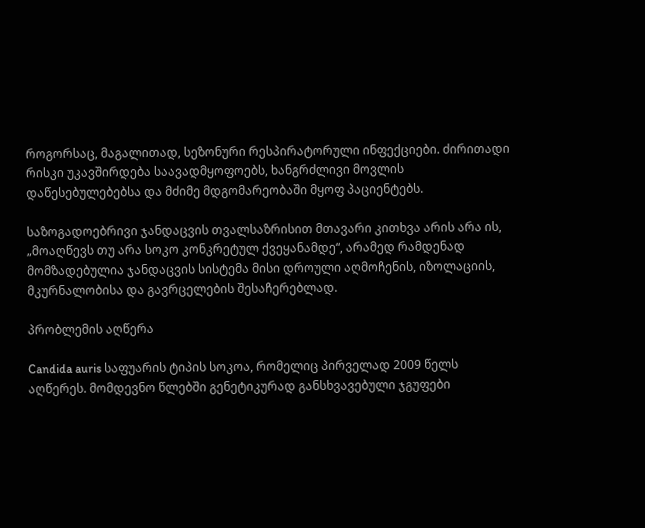როგორსაც, მაგალითად, სეზონური რესპირატორული ინფექციები. ძირითადი რისკი უკავშირდება საავადმყოფოებს, ხანგრძლივი მოვლის დაწესებულებებსა და მძიმე მდგომარეობაში მყოფ პაციენტებს.

საზოგადოებრივი ჯანდაცვის თვალსაზრისით მთავარი კითხვა არის არა ის, „მოაღწევს თუ არა სოკო კონკრეტულ ქვეყანამდე“, არამედ რამდენად მომზადებულია ჯანდაცვის სისტემა მისი დროული აღმოჩენის, იზოლაციის, მკურნალობისა და გავრცელების შესაჩერებლად.

პრობლემის აღწერა

Candida auris საფუარის ტიპის სოკოა, რომელიც პირველად 2009 წელს აღწერეს. მომდევნო წლებში გენეტიკურად განსხვავებული ჯგუფები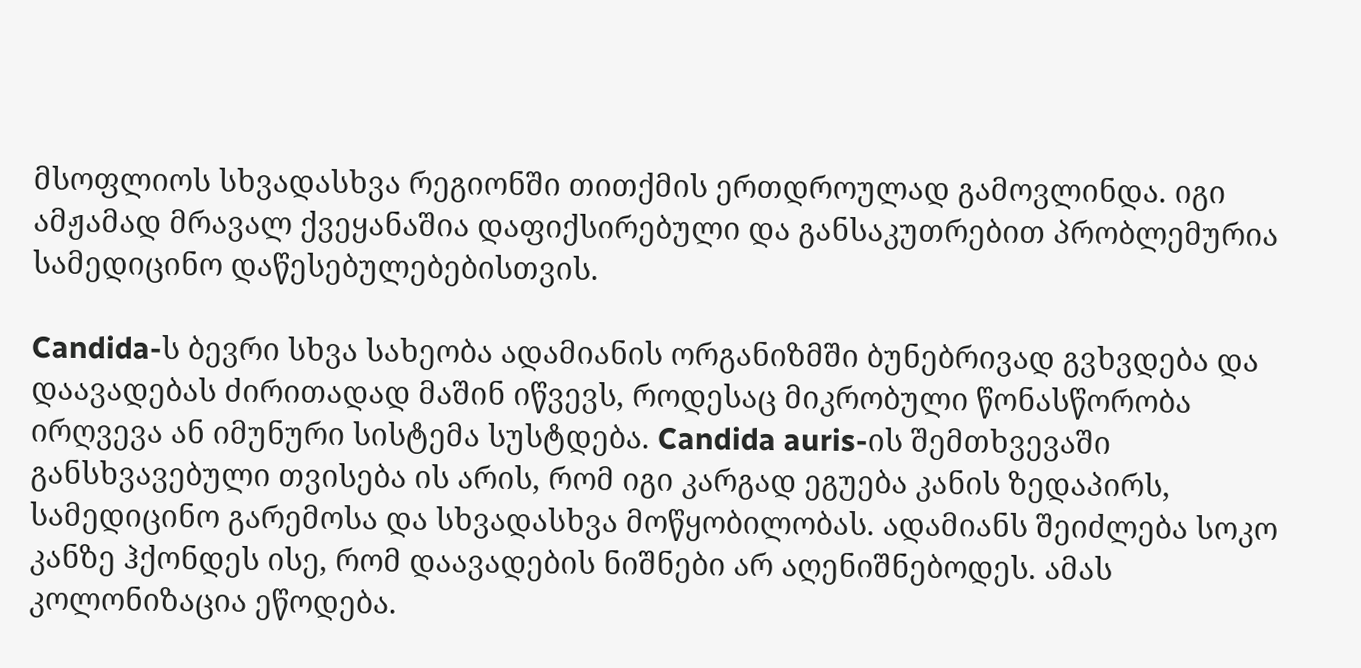მსოფლიოს სხვადასხვა რეგიონში თითქმის ერთდროულად გამოვლინდა. იგი ამჟამად მრავალ ქვეყანაშია დაფიქსირებული და განსაკუთრებით პრობლემურია სამედიცინო დაწესებულებებისთვის.

Candida-ს ბევრი სხვა სახეობა ადამიანის ორგანიზმში ბუნებრივად გვხვდება და დაავადებას ძირითადად მაშინ იწვევს, როდესაც მიკრობული წონასწორობა ირღვევა ან იმუნური სისტემა სუსტდება. Candida auris-ის შემთხვევაში განსხვავებული თვისება ის არის, რომ იგი კარგად ეგუება კანის ზედაპირს, სამედიცინო გარემოსა და სხვადასხვა მოწყობილობას. ადამიანს შეიძლება სოკო კანზე ჰქონდეს ისე, რომ დაავადების ნიშნები არ აღენიშნებოდეს. ამას კოლონიზაცია ეწოდება.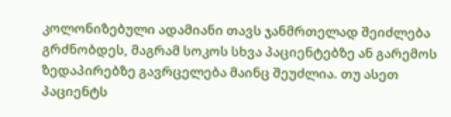კოლონიზებული ადამიანი თავს ჯანმრთელად შეიძლება გრძნობდეს, მაგრამ სოკოს სხვა პაციენტებზე ან გარემოს ზედაპირებზე გავრცელება მაინც შეუძლია. თუ ასეთ პაციენტს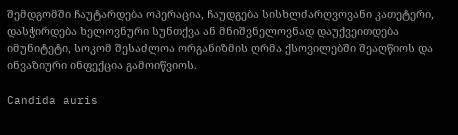შემდგომში ჩაუტარდება ოპერაცია, ჩაუდგება სისხლძარღვოვანი კათეტერი, დასჭირდება ხელოვნური სუნთქვა ან მნიშვნელოვნად დაუქვეითდება იმუნიტეტი, სოკომ შესაძლოა ორგანიზმის ღრმა ქსოვილებში შეაღწიოს და ინვაზიური ინფექცია გამოიწვიოს.

Candida auris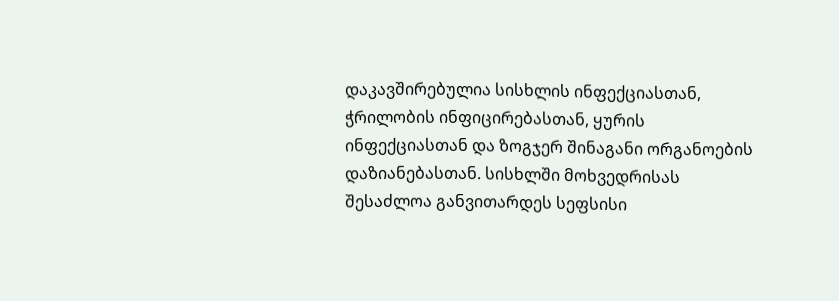დაკავშირებულია სისხლის ინფექციასთან, ჭრილობის ინფიცირებასთან, ყურის ინფექციასთან და ზოგჯერ შინაგანი ორგანოების დაზიანებასთან. სისხლში მოხვედრისას შესაძლოა განვითარდეს სეფსისი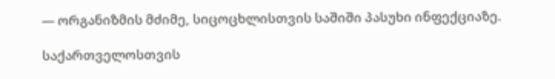— ორგანიზმის მძიმე, სიცოცხლისთვის საშიში პასუხი ინფექციაზე.

საქართველოსთვის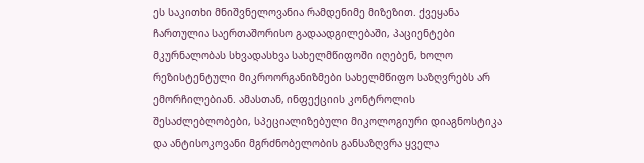ეს საკითხი მნიშვნელოვანია რამდენიმე მიზეზით. ქვეყანა ჩართულია საერთაშორისო გადაადგილებაში, პაციენტები მკურნალობას სხვადასხვა სახელმწიფოში იღებენ, ხოლო რეზისტენტული მიკროორგანიზმები სახელმწიფო საზღვრებს არ ემორჩილებიან. ამასთან, ინფექციის კონტროლის შესაძლებლობები, სპეციალიზებული მიკოლოგიური დიაგნოსტიკა და ანტისოკოვანი მგრძნობელობის განსაზღვრა ყველა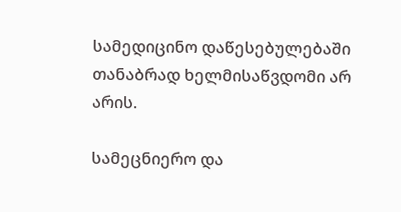სამედიცინო დაწესებულებაში თანაბრად ხელმისაწვდომი არ არის.

სამეცნიერო და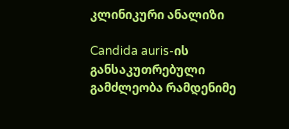კლინიკური ანალიზი

Candida auris-ის განსაკუთრებული გამძლეობა რამდენიმე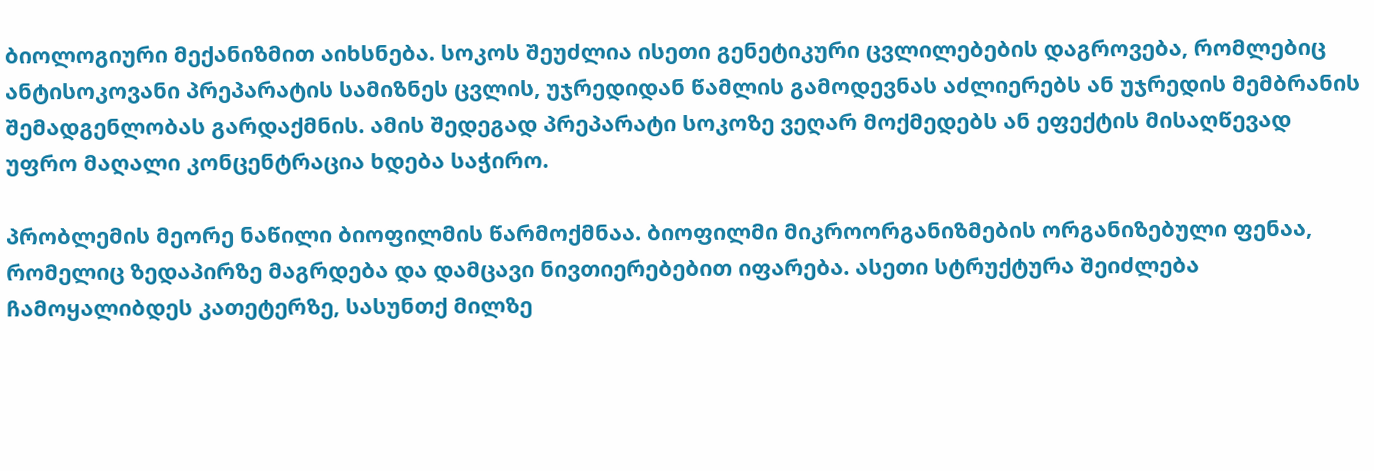ბიოლოგიური მექანიზმით აიხსნება. სოკოს შეუძლია ისეთი გენეტიკური ცვლილებების დაგროვება, რომლებიც ანტისოკოვანი პრეპარატის სამიზნეს ცვლის, უჯრედიდან წამლის გამოდევნას აძლიერებს ან უჯრედის მემბრანის შემადგენლობას გარდაქმნის. ამის შედეგად პრეპარატი სოკოზე ვეღარ მოქმედებს ან ეფექტის მისაღწევად უფრო მაღალი კონცენტრაცია ხდება საჭირო.

პრობლემის მეორე ნაწილი ბიოფილმის წარმოქმნაა. ბიოფილმი მიკროორგანიზმების ორგანიზებული ფენაა, რომელიც ზედაპირზე მაგრდება და დამცავი ნივთიერებებით იფარება. ასეთი სტრუქტურა შეიძლება ჩამოყალიბდეს კათეტერზე, სასუნთქ მილზე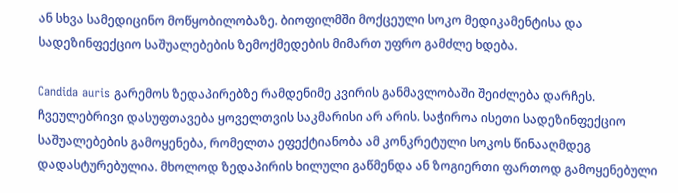ან სხვა სამედიცინო მოწყობილობაზე. ბიოფილმში მოქცეული სოკო მედიკამენტისა და სადეზინფექციო საშუალებების ზემოქმედების მიმართ უფრო გამძლე ხდება.

Candida auris გარემოს ზედაპირებზე რამდენიმე კვირის განმავლობაში შეიძლება დარჩეს. ჩვეულებრივი დასუფთავება ყოველთვის საკმარისი არ არის. საჭიროა ისეთი სადეზინფექციო საშუალებების გამოყენება, რომელთა ეფექტიანობა ამ კონკრეტული სოკოს წინააღმდეგ დადასტურებულია. მხოლოდ ზედაპირის ხილული გაწმენდა ან ზოგიერთი ფართოდ გამოყენებული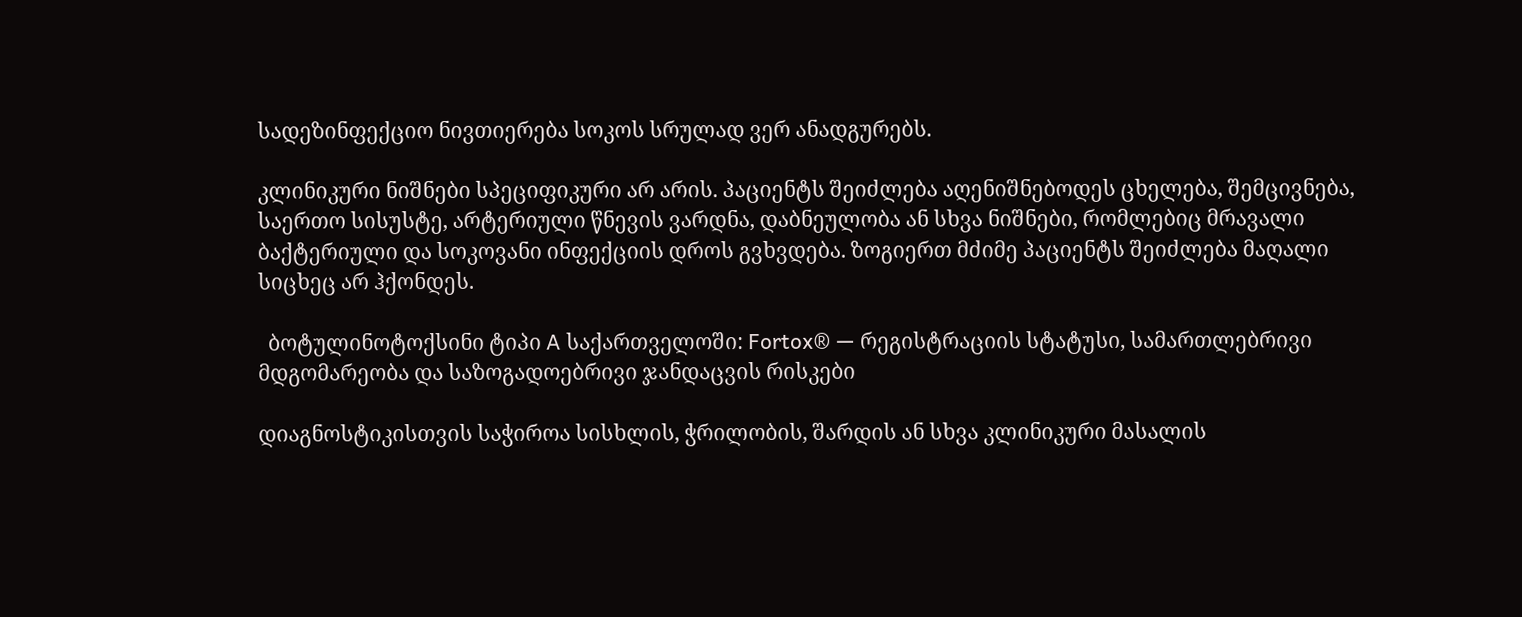სადეზინფექციო ნივთიერება სოკოს სრულად ვერ ანადგურებს.

კლინიკური ნიშნები სპეციფიკური არ არის. პაციენტს შეიძლება აღენიშნებოდეს ცხელება, შემცივნება, საერთო სისუსტე, არტერიული წნევის ვარდნა, დაბნეულობა ან სხვა ნიშნები, რომლებიც მრავალი ბაქტერიული და სოკოვანი ინფექციის დროს გვხვდება. ზოგიერთ მძიმე პაციენტს შეიძლება მაღალი სიცხეც არ ჰქონდეს.

  ბოტულინოტოქსინი ტიპი A საქართველოში: Fortox® — რეგისტრაციის სტატუსი, სამართლებრივი მდგომარეობა და საზოგადოებრივი ჯანდაცვის რისკები

დიაგნოსტიკისთვის საჭიროა სისხლის, ჭრილობის, შარდის ან სხვა კლინიკური მასალის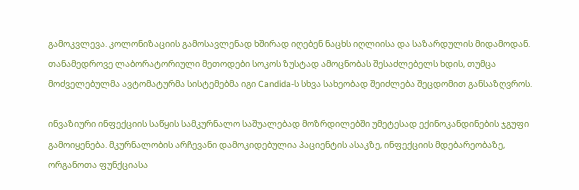გამოკვლევა. კოლონიზაციის გამოსავლენად ხშირად იღებენ ნაცხს იღლიისა და საზარდულის მიდამოდან. თანამედროვე ლაბორატორიული მეთოდები სოკოს ზუსტად ამოცნობას შესაძლებელს ხდის, თუმცა მოძველებულმა ავტომატურმა სისტემებმა იგი Candida-ს სხვა სახეობად შეიძლება შეცდომით განსაზღვროს.

ინვაზიური ინფექციის საწყის სამკურნალო საშუალებად მოზრდილებში უმეტესად ექინოკანდინების ჯგუფი გამოიყენება. მკურნალობის არჩევანი დამოკიდებულია პაციენტის ასაკზე, ინფექციის მდებარეობაზე, ორგანოთა ფუნქციასა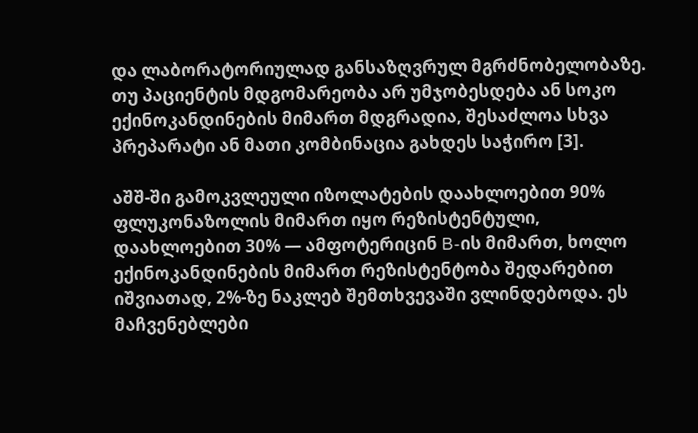და ლაბორატორიულად განსაზღვრულ მგრძნობელობაზე. თუ პაციენტის მდგომარეობა არ უმჯობესდება ან სოკო ექინოკანდინების მიმართ მდგრადია, შესაძლოა სხვა პრეპარატი ან მათი კომბინაცია გახდეს საჭირო [3].

აშშ-ში გამოკვლეული იზოლატების დაახლოებით 90% ფლუკონაზოლის მიმართ იყო რეზისტენტული, დაახლოებით 30% — ამფოტერიცინ B-ის მიმართ, ხოლო ექინოკანდინების მიმართ რეზისტენტობა შედარებით იშვიათად, 2%-ზე ნაკლებ შემთხვევაში ვლინდებოდა. ეს მაჩვენებლები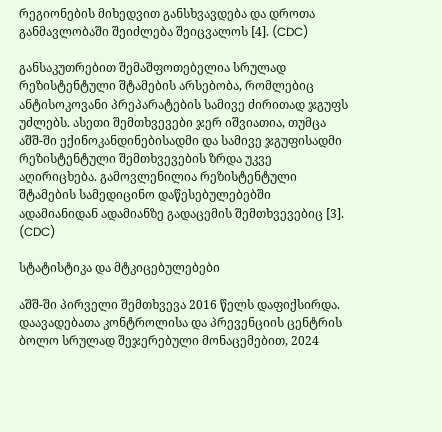რეგიონების მიხედვით განსხვავდება და დროთა განმავლობაში შეიძლება შეიცვალოს [4]. (CDC)

განსაკუთრებით შემაშფოთებელია სრულად რეზისტენტული შტამების არსებობა, რომლებიც ანტისოკოვანი პრეპარატების სამივე ძირითად ჯგუფს უძლებს. ასეთი შემთხვევები ჯერ იშვიათია, თუმცა აშშ-ში ექინოკანდინებისადმი და სამივე ჯგუფისადმი რეზისტენტული შემთხვევების ზრდა უკვე აღირიცხება. გამოვლენილია რეზისტენტული შტამების სამედიცინო დაწესებულებებში ადამიანიდან ადამიანზე გადაცემის შემთხვევებიც [3]. (CDC)

სტატისტიკა და მტკიცებულებები

აშშ-ში პირველი შემთხვევა 2016 წელს დაფიქსირდა. დაავადებათა კონტროლისა და პრევენციის ცენტრის ბოლო სრულად შეჯერებული მონაცემებით, 2024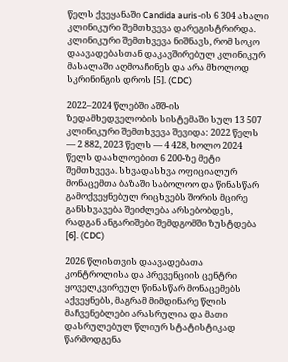წელს ქვეყანაში Candida auris-ის 6 304 ახალი კლინიკური შემთხვევა დარეგისტრირდა. კლინიკური შემთხვევა ნიშნავს, რომ სოკო დაავადებასთან დაკავშირებულ კლინიკურ მასალაში აღმოაჩინეს და არა მხოლოდ სკრინინგის დროს [5]. (CDC)

2022–2024 წლებში აშშ-ის ზედამხედველობის სისტემაში სულ 13 507 კლინიკური შემთხვევა შევიდა: 2022 წელს — 2 882, 2023 წელს — 4 428, ხოლო 2024 წელს დაახლოებით 6 200-ზე მეტი შემთხვევა. სხვადასხვა ოფიციალურ მონაცემთა ბაზაში საბოლოო და წინასწარ გამოქვეყნებულ რიცხვებს შორის მცირე განსხვავება შეიძლება არსებობდეს, რადგან ანგარიშები შემდგომში ზუსტდება [6]. (CDC)

2026 წლისთვის დაავადებათა კონტროლისა და პრევენციის ცენტრი ყოველკვირეულ წინასწარ მონაცემებს აქვეყნებს, მაგრამ მიმდინარე წლის მაჩვენებლები არასრულია და მათი დასრულებულ წლიურ სტატისტიკად წარმოდგენა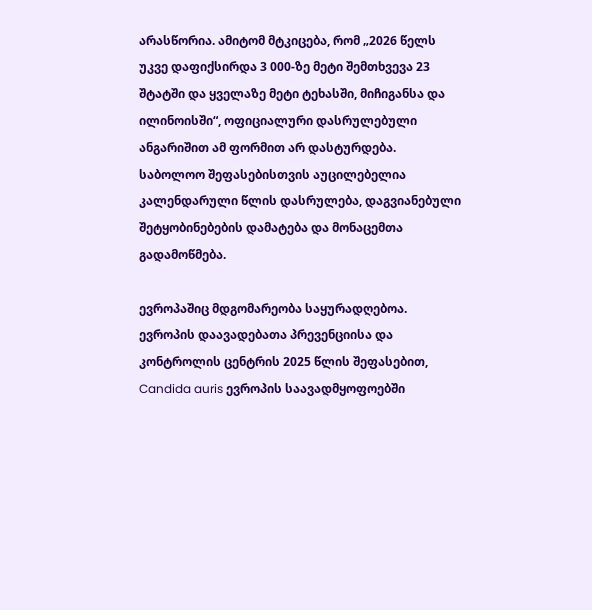არასწორია. ამიტომ მტკიცება, რომ „2026 წელს უკვე დაფიქსირდა 3 000-ზე მეტი შემთხვევა 23 შტატში და ყველაზე მეტი ტეხასში, მიჩიგანსა და ილინოისში“, ოფიციალური დასრულებული ანგარიშით ამ ფორმით არ დასტურდება. საბოლოო შეფასებისთვის აუცილებელია კალენდარული წლის დასრულება, დაგვიანებული შეტყობინებების დამატება და მონაცემთა გადამოწმება.

ევროპაშიც მდგომარეობა საყურადღებოა. ევროპის დაავადებათა პრევენციისა და კონტროლის ცენტრის 2025 წლის შეფასებით, Candida auris ევროპის საავადმყოფოებში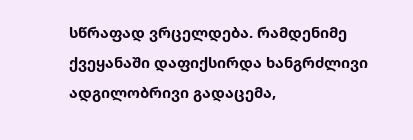სწრაფად ვრცელდება. რამდენიმე ქვეყანაში დაფიქსირდა ხანგრძლივი ადგილობრივი გადაცემა,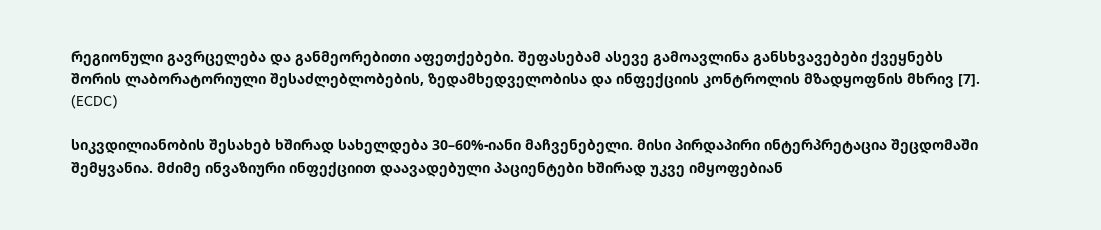რეგიონული გავრცელება და განმეორებითი აფეთქებები. შეფასებამ ასევე გამოავლინა განსხვავებები ქვეყნებს შორის ლაბორატორიული შესაძლებლობების, ზედამხედველობისა და ინფექციის კონტროლის მზადყოფნის მხრივ [7]. (ECDC)

სიკვდილიანობის შესახებ ხშირად სახელდება 30–60%-იანი მაჩვენებელი. მისი პირდაპირი ინტერპრეტაცია შეცდომაში შემყვანია. მძიმე ინვაზიური ინფექციით დაავადებული პაციენტები ხშირად უკვე იმყოფებიან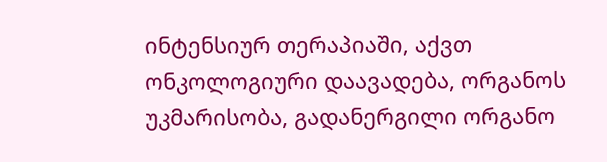ინტენსიურ თერაპიაში, აქვთ ონკოლოგიური დაავადება, ორგანოს უკმარისობა, გადანერგილი ორგანო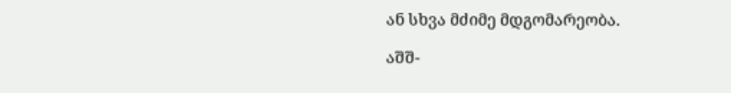ან სხვა მძიმე მდგომარეობა.

აშშ-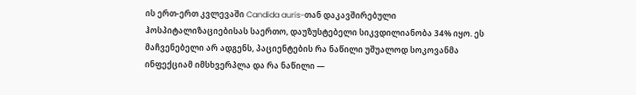ის ერთ-ერთ კვლევაში Candida auris-თან დაკავშირებული ჰოსპიტალიზაციებისას საერთო, დაუზუსტებელი სიკვდილიანობა 34% იყო. ეს მაჩვენებელი არ ადგენს, პაციენტების რა ნაწილი უშუალოდ სოკოვანმა ინფექციამ იმსხვერპლა და რა ნაწილი —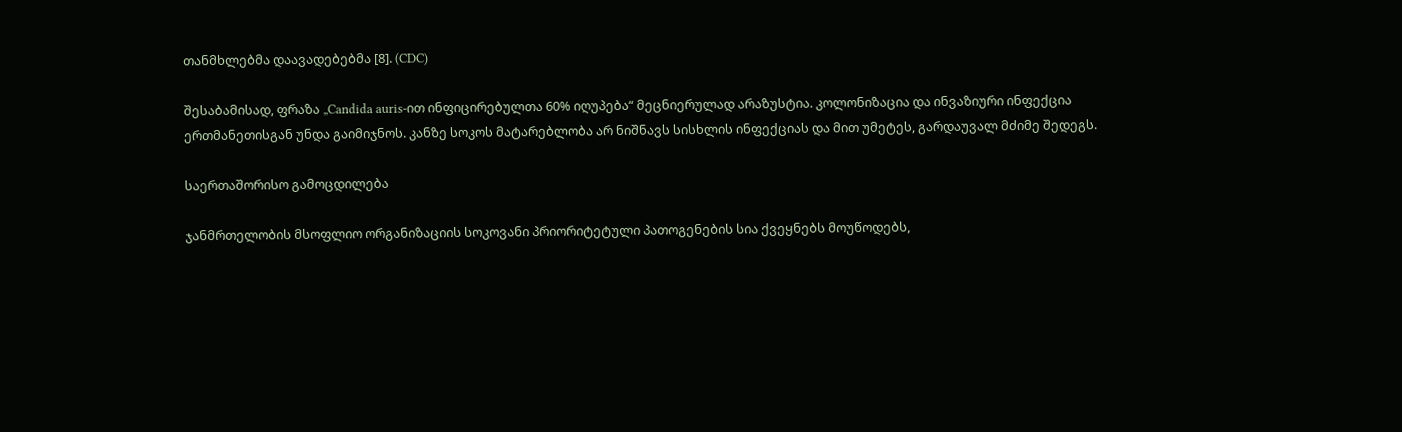თანმხლებმა დაავადებებმა [8]. (CDC)

შესაბამისად, ფრაზა „Candida auris-ით ინფიცირებულთა 60% იღუპება“ მეცნიერულად არაზუსტია. კოლონიზაცია და ინვაზიური ინფექცია ერთმანეთისგან უნდა გაიმიჯნოს. კანზე სოკოს მატარებლობა არ ნიშნავს სისხლის ინფექციას და მით უმეტეს, გარდაუვალ მძიმე შედეგს.

საერთაშორისო გამოცდილება

ჯანმრთელობის მსოფლიო ორგანიზაციის სოკოვანი პრიორიტეტული პათოგენების სია ქვეყნებს მოუწოდებს,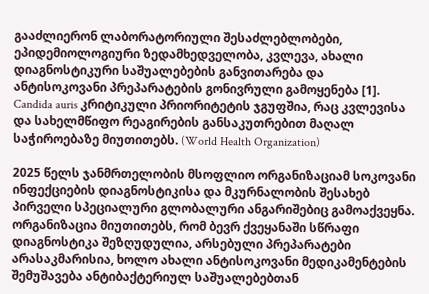გააძლიერონ ლაბორატორიული შესაძლებლობები, ეპიდემიოლოგიური ზედამხედველობა, კვლევა, ახალი დიაგნოსტიკური საშუალებების განვითარება და ანტისოკოვანი პრეპარატების გონივრული გამოყენება [1]. Candida auris კრიტიკული პრიორიტეტის ჯგუფშია, რაც კვლევისა და სახელმწიფო რეაგირების განსაკუთრებით მაღალ საჭიროებაზე მიუთითებს. (World Health Organization)

2025 წელს ჯანმრთელობის მსოფლიო ორგანიზაციამ სოკოვანი ინფექციების დიაგნოსტიკისა და მკურნალობის შესახებ პირველი სპეციალური გლობალური ანგარიშებიც გამოაქვეყნა. ორგანიზაცია მიუთითებს, რომ ბევრ ქვეყანაში სწრაფი დიაგნოსტიკა შეზღუდულია, არსებული პრეპარატები არასაკმარისია, ხოლო ახალი ანტისოკოვანი მედიკამენტების შემუშავება ანტიბაქტერიულ საშუალებებთან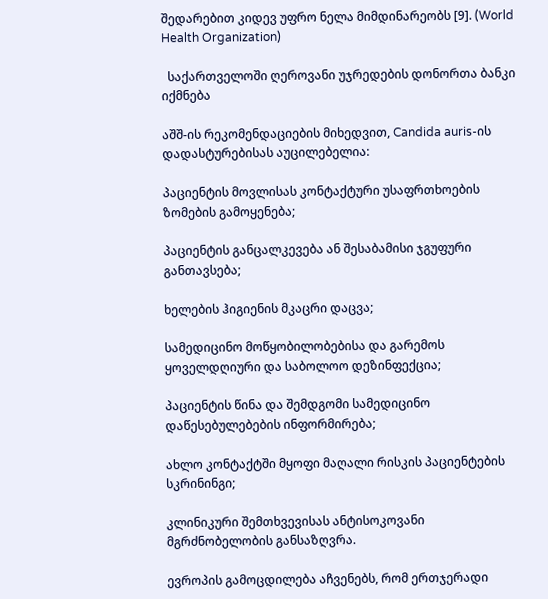შედარებით კიდევ უფრო ნელა მიმდინარეობს [9]. (World Health Organization)

  საქართველოში ღეროვანი უჯრედების დონორთა ბანკი იქმნება

აშშ-ის რეკომენდაციების მიხედვით, Candida auris-ის დადასტურებისას აუცილებელია:

პაციენტის მოვლისას კონტაქტური უსაფრთხოების ზომების გამოყენება;

პაციენტის განცალკევება ან შესაბამისი ჯგუფური განთავსება;

ხელების ჰიგიენის მკაცრი დაცვა;

სამედიცინო მოწყობილობებისა და გარემოს ყოველდღიური და საბოლოო დეზინფექცია;

პაციენტის წინა და შემდგომი სამედიცინო დაწესებულებების ინფორმირება;

ახლო კონტაქტში მყოფი მაღალი რისკის პაციენტების სკრინინგი;

კლინიკური შემთხვევისას ანტისოკოვანი მგრძნობელობის განსაზღვრა.

ევროპის გამოცდილება აჩვენებს, რომ ერთჯერადი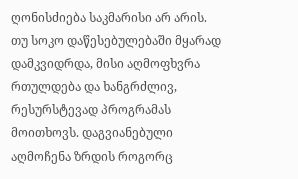ღონისძიება საკმარისი არ არის. თუ სოკო დაწესებულებაში მყარად დამკვიდრდა, მისი აღმოფხვრა რთულდება და ხანგრძლივ, რესურსტევად პროგრამას მოითხოვს. დაგვიანებული აღმოჩენა ზრდის როგორც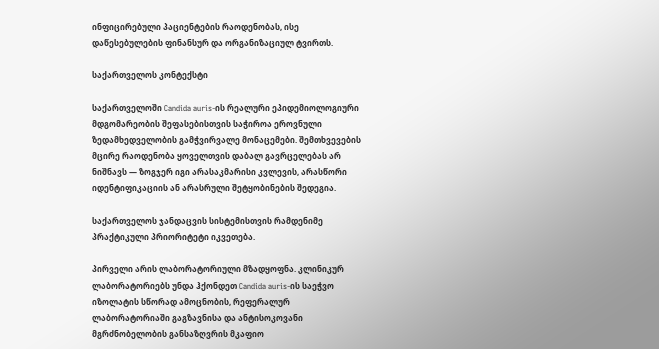ინფიცირებული პაციენტების რაოდენობას, ისე დაწესებულების ფინანსურ და ორგანიზაციულ ტვირთს.

საქართველოს კონტექსტი

საქართველოში Candida auris-ის რეალური ეპიდემიოლოგიური მდგომარეობის შეფასებისთვის საჭიროა ეროვნული ზედამხედველობის გამჭვირვალე მონაცემები. შემთხვევების მცირე რაოდენობა ყოველთვის დაბალ გავრცელებას არ ნიშნავს — ზოგჯერ იგი არასაკმარისი კვლევის, არასწორი იდენტიფიკაციის ან არასრული შეტყობინების შედეგია.

საქართველოს ჯანდაცვის სისტემისთვის რამდენიმე პრაქტიკული პრიორიტეტი იკვეთება.

პირველი არის ლაბორატორიული მზადყოფნა. კლინიკურ ლაბორატორიებს უნდა ჰქონდეთ Candida auris-ის საეჭვო იზოლატის სწორად ამოცნობის, რეფერალურ ლაბორატორიაში გაგზავნისა და ანტისოკოვანი მგრძნობელობის განსაზღვრის მკაფიო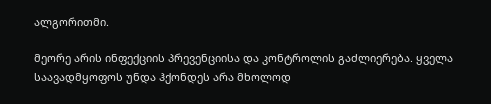ალგორითმი.

მეორე არის ინფექციის პრევენციისა და კონტროლის გაძლიერება. ყველა საავადმყოფოს უნდა ჰქონდეს არა მხოლოდ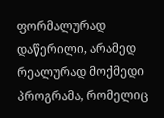ფორმალურად დაწერილი, არამედ რეალურად მოქმედი პროგრამა, რომელიც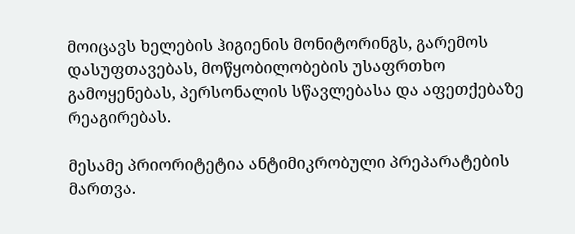მოიცავს ხელების ჰიგიენის მონიტორინგს, გარემოს დასუფთავებას, მოწყობილობების უსაფრთხო გამოყენებას, პერსონალის სწავლებასა და აფეთქებაზე რეაგირებას.

მესამე პრიორიტეტია ანტიმიკრობული პრეპარატების მართვა.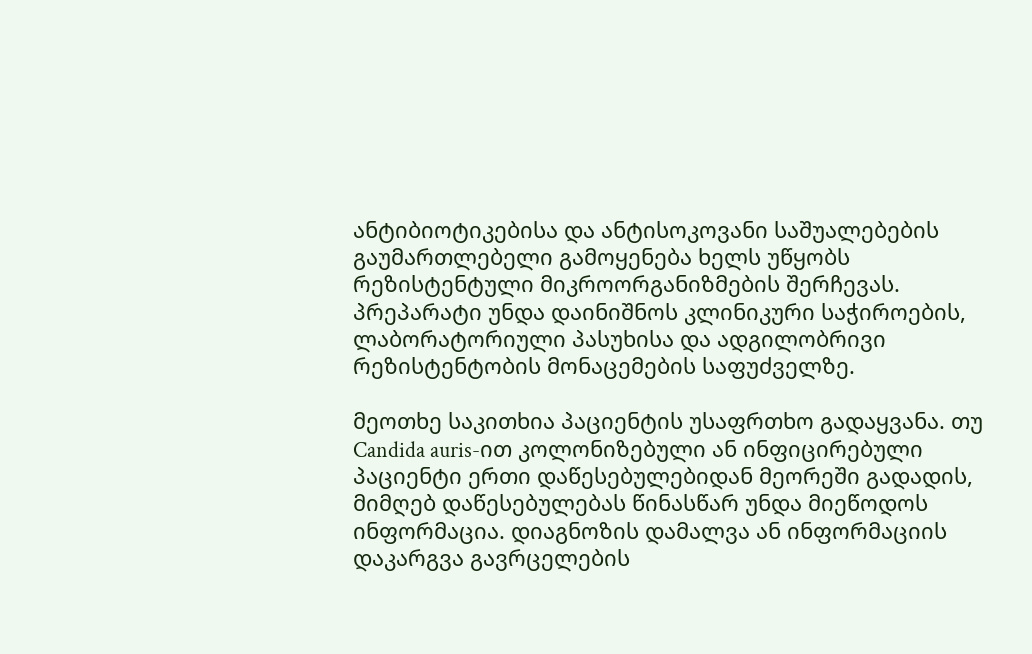ანტიბიოტიკებისა და ანტისოკოვანი საშუალებების გაუმართლებელი გამოყენება ხელს უწყობს რეზისტენტული მიკროორგანიზმების შერჩევას. პრეპარატი უნდა დაინიშნოს კლინიკური საჭიროების, ლაბორატორიული პასუხისა და ადგილობრივი რეზისტენტობის მონაცემების საფუძველზე.

მეოთხე საკითხია პაციენტის უსაფრთხო გადაყვანა. თუ Candida auris-ით კოლონიზებული ან ინფიცირებული პაციენტი ერთი დაწესებულებიდან მეორეში გადადის, მიმღებ დაწესებულებას წინასწარ უნდა მიეწოდოს ინფორმაცია. დიაგნოზის დამალვა ან ინფორმაციის დაკარგვა გავრცელების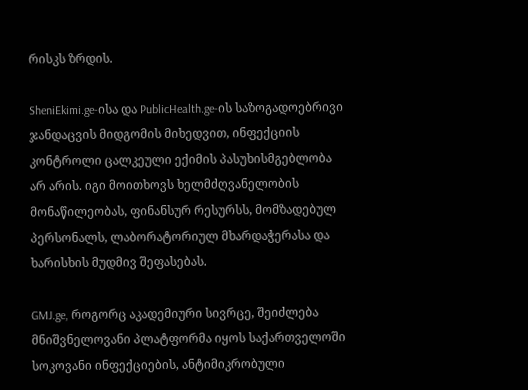რისკს ზრდის.

SheniEkimi.ge-ისა და PublicHealth.ge-ის საზოგადოებრივი ჯანდაცვის მიდგომის მიხედვით, ინფექციის კონტროლი ცალკეული ექიმის პასუხისმგებლობა არ არის. იგი მოითხოვს ხელმძღვანელობის მონაწილეობას, ფინანსურ რესურსს, მომზადებულ პერსონალს, ლაბორატორიულ მხარდაჭერასა და ხარისხის მუდმივ შეფასებას.

GMJ.ge, როგორც აკადემიური სივრცე, შეიძლება მნიშვნელოვანი პლატფორმა იყოს საქართველოში სოკოვანი ინფექციების, ანტიმიკრობული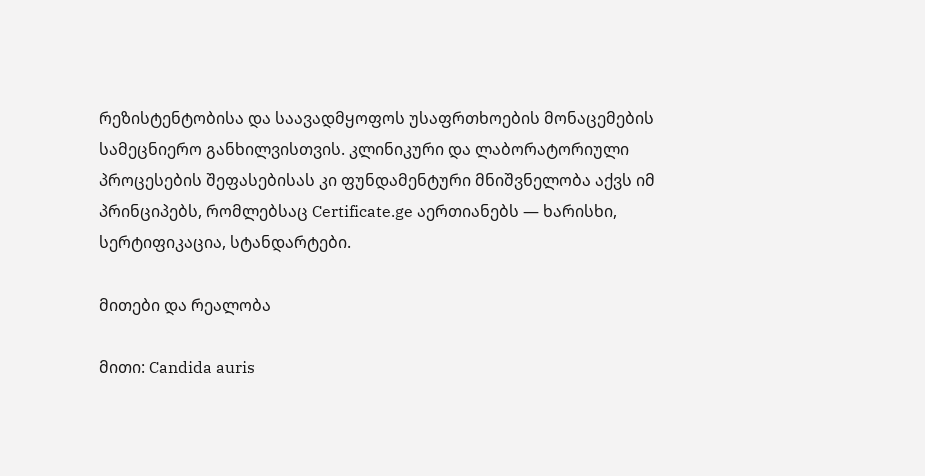რეზისტენტობისა და საავადმყოფოს უსაფრთხოების მონაცემების სამეცნიერო განხილვისთვის. კლინიკური და ლაბორატორიული პროცესების შეფასებისას კი ფუნდამენტური მნიშვნელობა აქვს იმ პრინციპებს, რომლებსაც Certificate.ge აერთიანებს — ხარისხი, სერტიფიკაცია, სტანდარტები.

მითები და რეალობა

მითი: Candida auris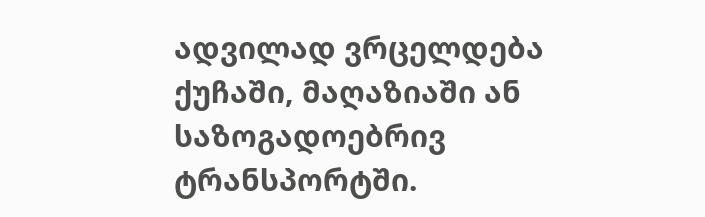ადვილად ვრცელდება ქუჩაში, მაღაზიაში ან საზოგადოებრივ ტრანსპორტში.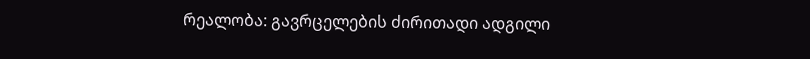რეალობა: გავრცელების ძირითადი ადგილი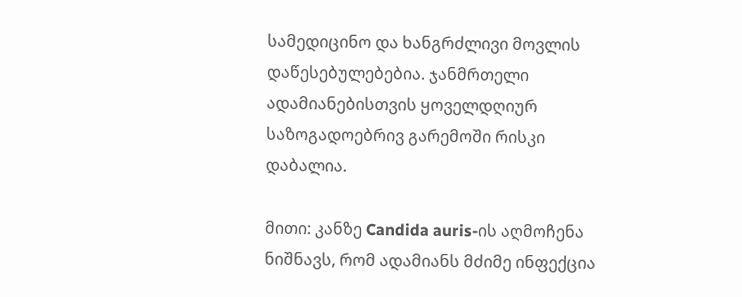სამედიცინო და ხანგრძლივი მოვლის დაწესებულებებია. ჯანმრთელი ადამიანებისთვის ყოველდღიურ საზოგადოებრივ გარემოში რისკი დაბალია.

მითი: კანზე Candida auris-ის აღმოჩენა ნიშნავს, რომ ადამიანს მძიმე ინფექცია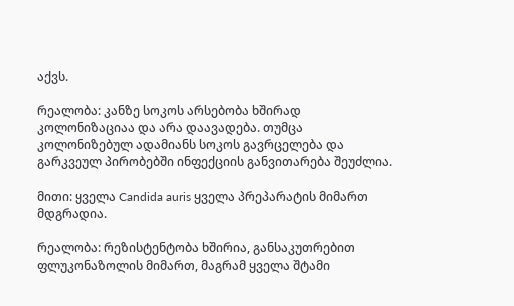აქვს.

რეალობა: კანზე სოკოს არსებობა ხშირად კოლონიზაციაა და არა დაავადება. თუმცა კოლონიზებულ ადამიანს სოკოს გავრცელება და გარკვეულ პირობებში ინფექციის განვითარება შეუძლია.

მითი: ყველა Candida auris ყველა პრეპარატის მიმართ მდგრადია.

რეალობა: რეზისტენტობა ხშირია, განსაკუთრებით ფლუკონაზოლის მიმართ, მაგრამ ყველა შტამი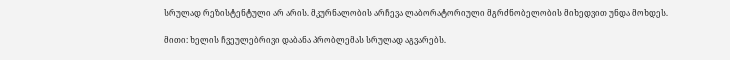სრულად რეზისტენტული არ არის. მკურნალობის არჩევა ლაბორატორიული მგრძნობელობის მიხედვით უნდა მოხდეს.

მითი: ხელის ჩვეულებრივი დაბანა პრობლემას სრულად აგვარებს.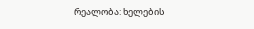რეალობა: ხელების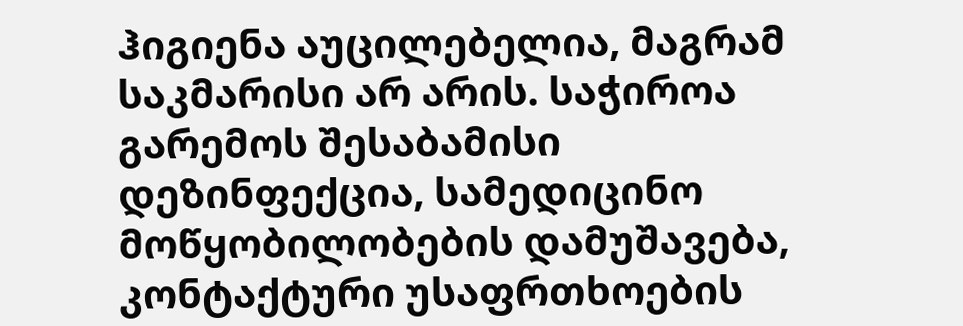ჰიგიენა აუცილებელია, მაგრამ საკმარისი არ არის. საჭიროა გარემოს შესაბამისი დეზინფექცია, სამედიცინო მოწყობილობების დამუშავება, კონტაქტური უსაფრთხოების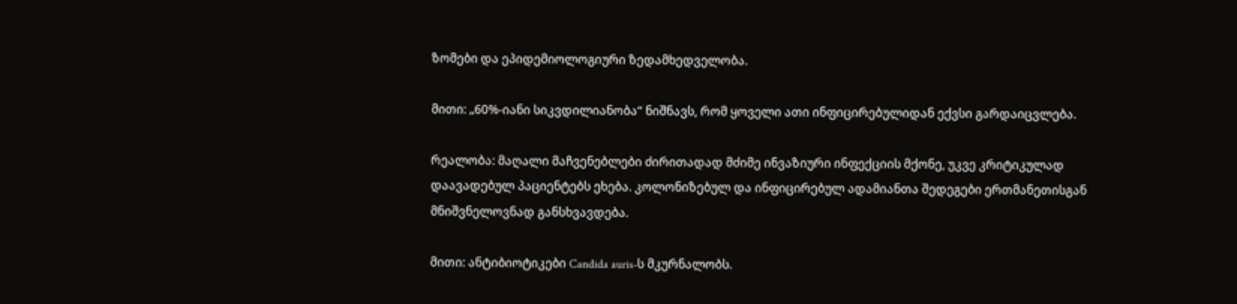ზომები და ეპიდემიოლოგიური ზედამხედველობა.

მითი: „60%-იანი სიკვდილიანობა“ ნიშნავს, რომ ყოველი ათი ინფიცირებულიდან ექვსი გარდაიცვლება.

რეალობა: მაღალი მაჩვენებლები ძირითადად მძიმე ინვაზიური ინფექციის მქონე, უკვე კრიტიკულად დაავადებულ პაციენტებს ეხება. კოლონიზებულ და ინფიცირებულ ადამიანთა შედეგები ერთმანეთისგან მნიშვნელოვნად განსხვავდება.

მითი: ანტიბიოტიკები Candida auris-ს მკურნალობს.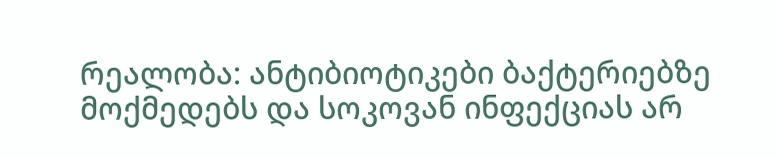რეალობა: ანტიბიოტიკები ბაქტერიებზე მოქმედებს და სოკოვან ინფექციას არ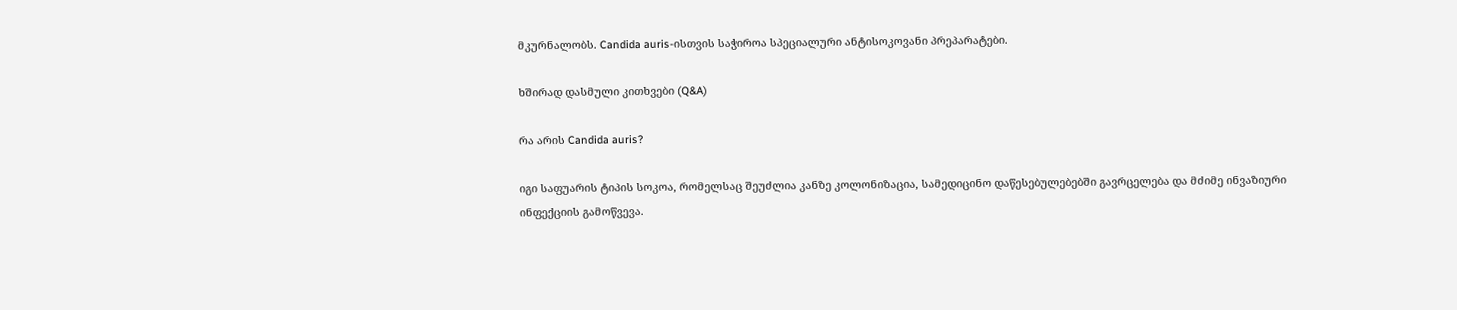მკურნალობს. Candida auris-ისთვის საჭიროა სპეციალური ანტისოკოვანი პრეპარატები.

ხშირად დასმული კითხვები (Q&A)

რა არის Candida auris?

იგი საფუარის ტიპის სოკოა, რომელსაც შეუძლია კანზე კოლონიზაცია, სამედიცინო დაწესებულებებში გავრცელება და მძიმე ინვაზიური ინფექციის გამოწვევა.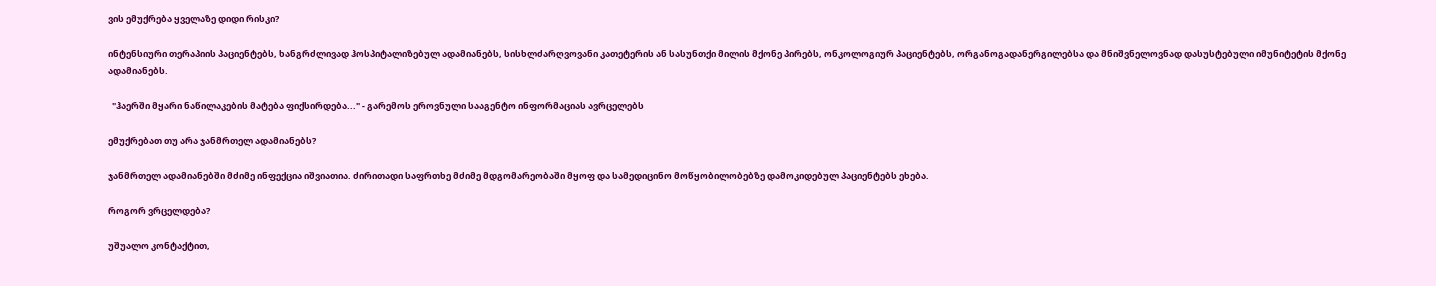ვის ემუქრება ყველაზე დიდი რისკი?

ინტენსიური თერაპიის პაციენტებს, ხანგრძლივად ჰოსპიტალიზებულ ადამიანებს, სისხლძარღვოვანი კათეტერის ან სასუნთქი მილის მქონე პირებს, ონკოლოგიურ პაციენტებს, ორგანოგადანერგილებსა და მნიშვნელოვნად დასუსტებული იმუნიტეტის მქონე ადამიანებს.

  "ჰაერში მყარი ნაწილაკების მატება ფიქსირდება..." - გარემოს ეროვნული სააგენტო ინფორმაციას ავრცელებს

ემუქრებათ თუ არა ჯანმრთელ ადამიანებს?

ჯანმრთელ ადამიანებში მძიმე ინფექცია იშვიათია. ძირითადი საფრთხე მძიმე მდგომარეობაში მყოფ და სამედიცინო მოწყობილობებზე დამოკიდებულ პაციენტებს ეხება.

როგორ ვრცელდება?

უშუალო კონტაქტით,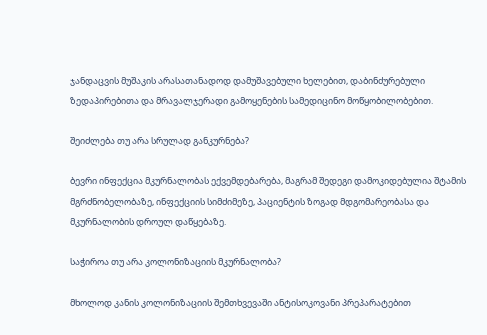ჯანდაცვის მუშაკის არასათანადოდ დამუშავებული ხელებით, დაბინძურებული ზედაპირებითა და მრავალჯერადი გამოყენების სამედიცინო მოწყობილობებით.

შეიძლება თუ არა სრულად განკურნება?

ბევრი ინფექცია მკურნალობას ექვემდებარება, მაგრამ შედეგი დამოკიდებულია შტამის მგრძნობელობაზე, ინფექციის სიმძიმეზე, პაციენტის ზოგად მდგომარეობასა და მკურნალობის დროულ დაწყებაზე.

საჭიროა თუ არა კოლონიზაციის მკურნალობა?

მხოლოდ კანის კოლონიზაციის შემთხვევაში ანტისოკოვანი პრეპარატებით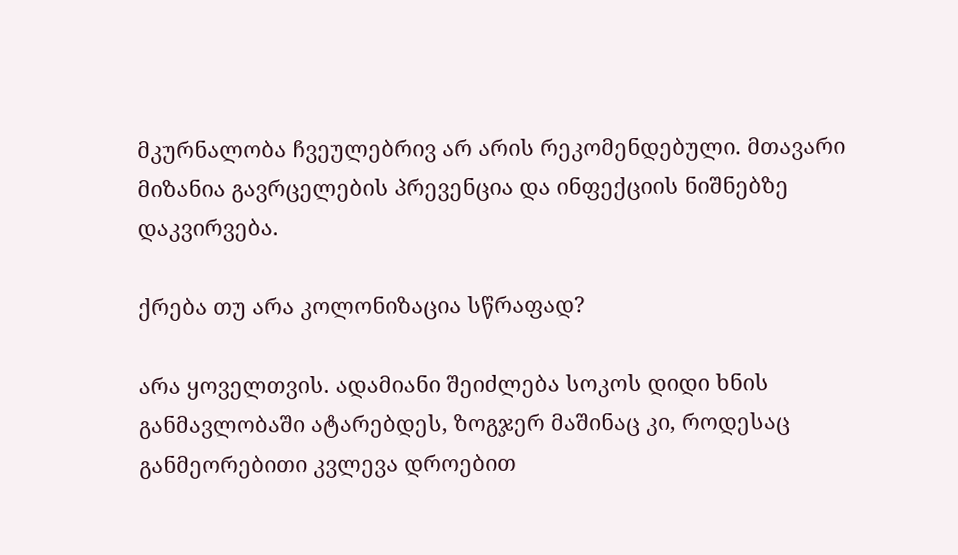მკურნალობა ჩვეულებრივ არ არის რეკომენდებული. მთავარი მიზანია გავრცელების პრევენცია და ინფექციის ნიშნებზე დაკვირვება.

ქრება თუ არა კოლონიზაცია სწრაფად?

არა ყოველთვის. ადამიანი შეიძლება სოკოს დიდი ხნის განმავლობაში ატარებდეს, ზოგჯერ მაშინაც კი, როდესაც განმეორებითი კვლევა დროებით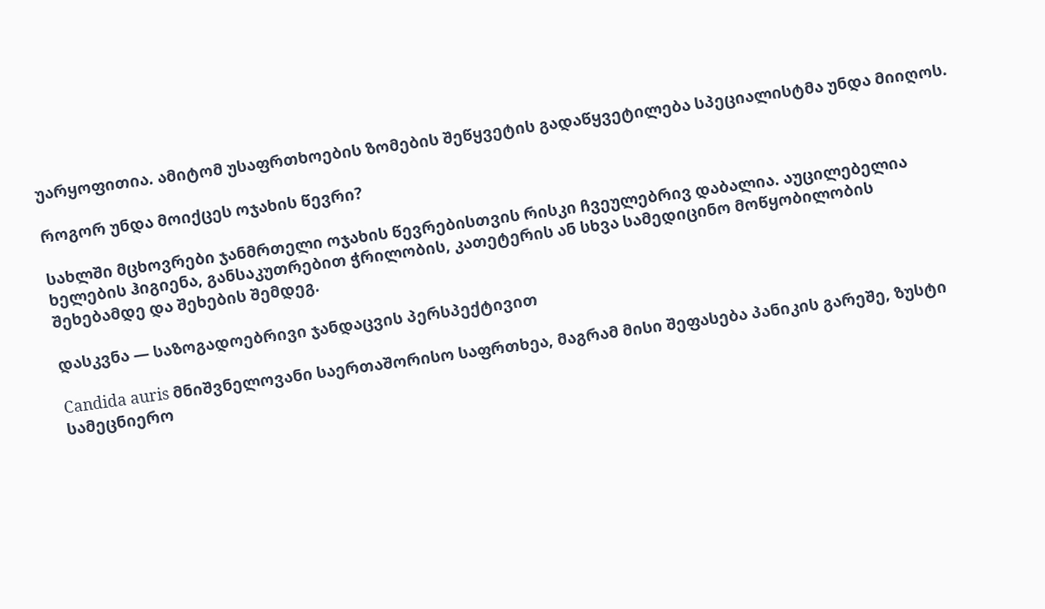უარყოფითია. ამიტომ უსაფრთხოების ზომების შეწყვეტის გადაწყვეტილება სპეციალისტმა უნდა მიიღოს.

როგორ უნდა მოიქცეს ოჯახის წევრი?

სახლში მცხოვრები ჯანმრთელი ოჯახის წევრებისთვის რისკი ჩვეულებრივ დაბალია. აუცილებელია ხელების ჰიგიენა, განსაკუთრებით ჭრილობის, კათეტერის ან სხვა სამედიცინო მოწყობილობის შეხებამდე და შეხების შემდეგ.

დასკვნა — საზოგადოებრივი ჯანდაცვის პერსპექტივით

Candida auris მნიშვნელოვანი საერთაშორისო საფრთხეა, მაგრამ მისი შეფასება პანიკის გარეშე, ზუსტი სამეცნიერო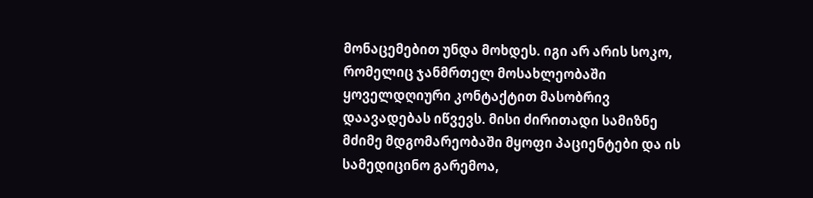მონაცემებით უნდა მოხდეს. იგი არ არის სოკო, რომელიც ჯანმრთელ მოსახლეობაში ყოველდღიური კონტაქტით მასობრივ დაავადებას იწვევს. მისი ძირითადი სამიზნე მძიმე მდგომარეობაში მყოფი პაციენტები და ის სამედიცინო გარემოა,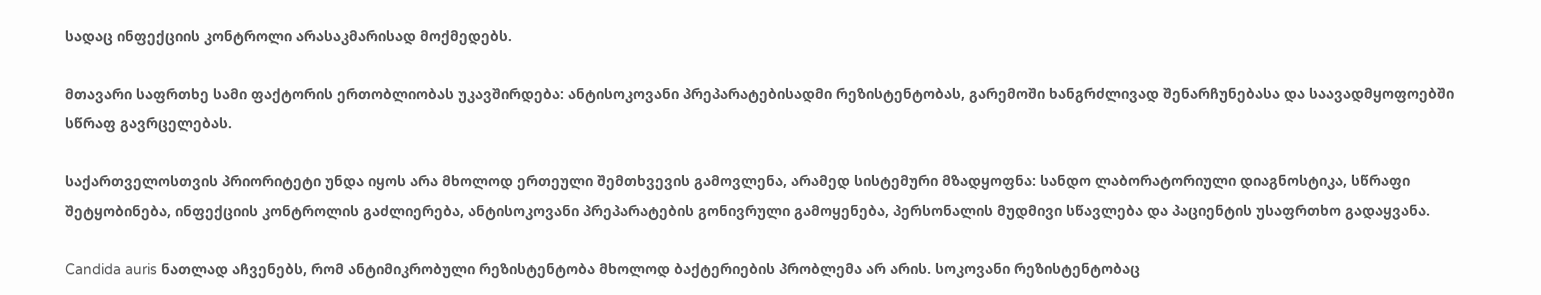სადაც ინფექციის კონტროლი არასაკმარისად მოქმედებს.

მთავარი საფრთხე სამი ფაქტორის ერთობლიობას უკავშირდება: ანტისოკოვანი პრეპარატებისადმი რეზისტენტობას, გარემოში ხანგრძლივად შენარჩუნებასა და საავადმყოფოებში სწრაფ გავრცელებას.

საქართველოსთვის პრიორიტეტი უნდა იყოს არა მხოლოდ ერთეული შემთხვევის გამოვლენა, არამედ სისტემური მზადყოფნა: სანდო ლაბორატორიული დიაგნოსტიკა, სწრაფი შეტყობინება, ინფექციის კონტროლის გაძლიერება, ანტისოკოვანი პრეპარატების გონივრული გამოყენება, პერსონალის მუდმივი სწავლება და პაციენტის უსაფრთხო გადაყვანა.

Candida auris ნათლად აჩვენებს, რომ ანტიმიკრობული რეზისტენტობა მხოლოდ ბაქტერიების პრობლემა არ არის. სოკოვანი რეზისტენტობაც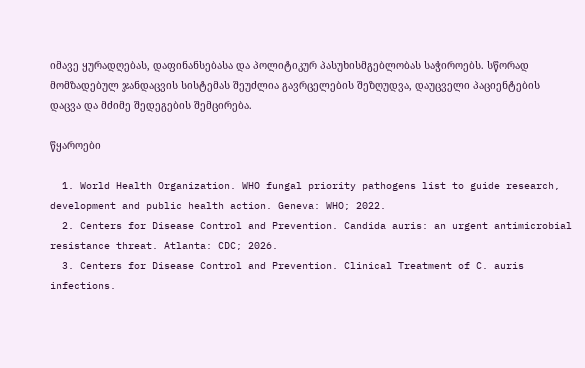იმავე ყურადღებას, დაფინანსებასა და პოლიტიკურ პასუხისმგებლობას საჭიროებს. სწორად მომზადებულ ჯანდაცვის სისტემას შეუძლია გავრცელების შეზღუდვა, დაუცველი პაციენტების დაცვა და მძიმე შედეგების შემცირება.

წყაროები

  1. World Health Organization. WHO fungal priority pathogens list to guide research, development and public health action. Geneva: WHO; 2022.
  2. Centers for Disease Control and Prevention. Candida auris: an urgent antimicrobial resistance threat. Atlanta: CDC; 2026.
  3. Centers for Disease Control and Prevention. Clinical Treatment of C. auris infections.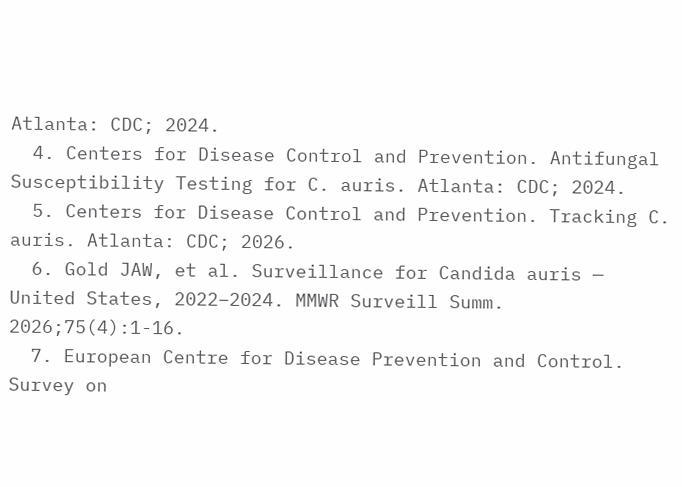Atlanta: CDC; 2024.
  4. Centers for Disease Control and Prevention. Antifungal Susceptibility Testing for C. auris. Atlanta: CDC; 2024.
  5. Centers for Disease Control and Prevention. Tracking C. auris. Atlanta: CDC; 2026.
  6. Gold JAW, et al. Surveillance for Candida auris — United States, 2022–2024. MMWR Surveill Summ. 2026;75(4):1-16.
  7. European Centre for Disease Prevention and Control. Survey on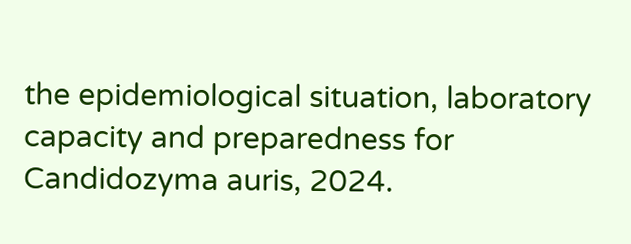the epidemiological situation, laboratory capacity and preparedness for Candidozyma auris, 2024.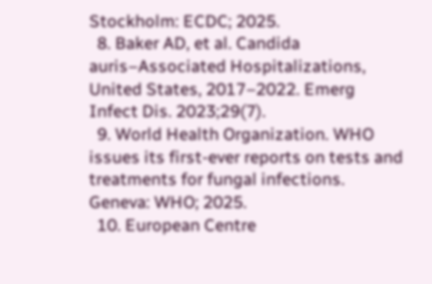Stockholm: ECDC; 2025.
  8. Baker AD, et al. Candida auris–Associated Hospitalizations, United States, 2017–2022. Emerg Infect Dis. 2023;29(7).
  9. World Health Organization. WHO issues its first-ever reports on tests and treatments for fungal infections. Geneva: WHO; 2025.
  10. European Centre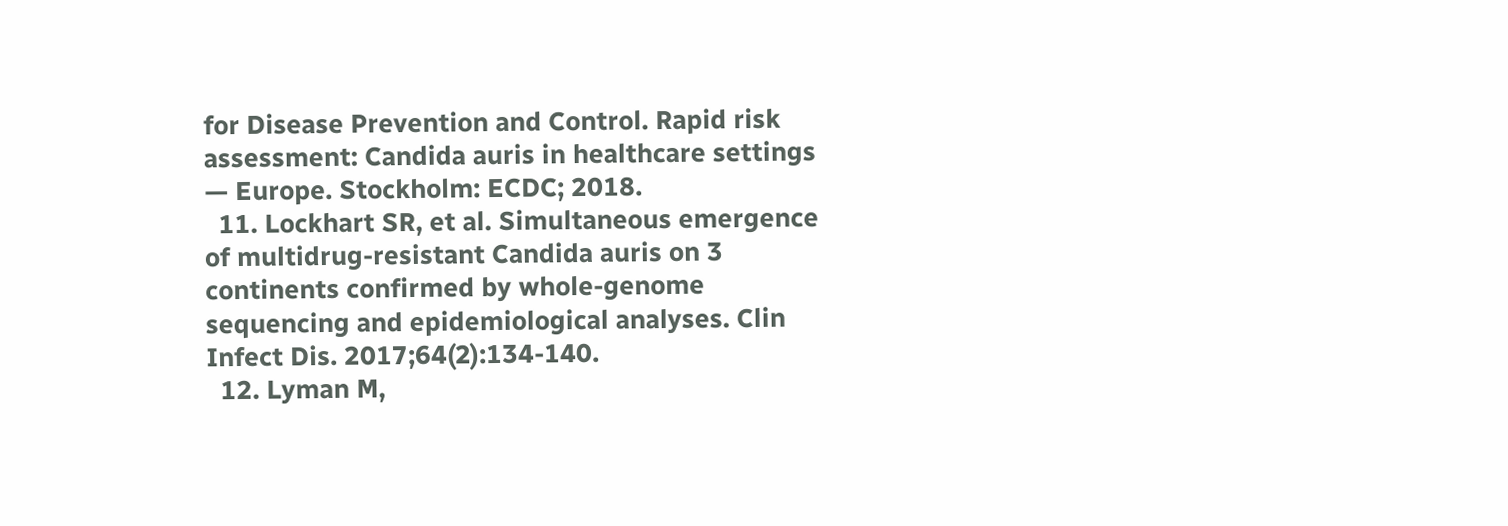for Disease Prevention and Control. Rapid risk assessment: Candida auris in healthcare settings — Europe. Stockholm: ECDC; 2018.
  11. Lockhart SR, et al. Simultaneous emergence of multidrug-resistant Candida auris on 3 continents confirmed by whole-genome sequencing and epidemiological analyses. Clin Infect Dis. 2017;64(2):134-140.
  12. Lyman M,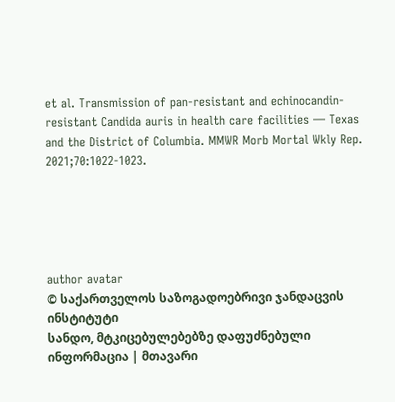et al. Transmission of pan-resistant and echinocandin-resistant Candida auris in health care facilities — Texas and the District of Columbia. MMWR Morb Mortal Wkly Rep. 2021;70:1022-1023.





author avatar
© საქართველოს საზოგადოებრივი ჯანდაცვის ინსტიტუტი
სანდო, მტკიცებულებებზე დაფუძნებული ინფორმაცია | მთავარი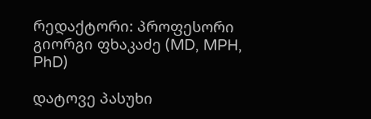რედაქტორი: პროფესორი გიორგი ფხაკაძე (MD, MPH, PhD)

დატოვე პასუხი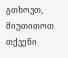გთხოვთ, მიუთითოთ თქვენი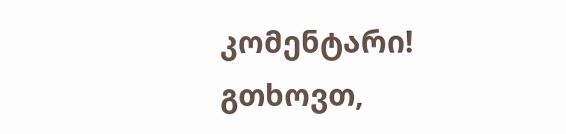კომენტარი!
გთხოვთ,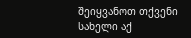შეიყვანოთ თქვენი სახელი აქ